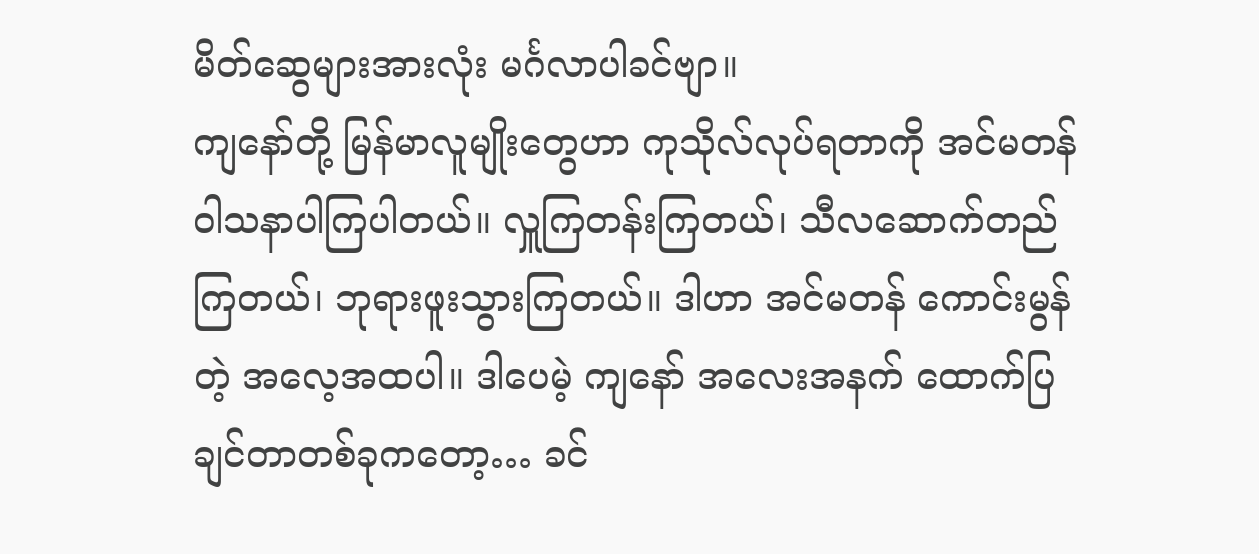မိတ်ဆွေများအားလုံး မင်္ဂလာပါခင်ဗျာ။
ကျနော်တို့ မြန်မာလူမျိုးတွေဟာ ကုသိုလ်လုပ်ရတာကို အင်မတန် ဝါသနာပါကြပါတယ်။ လှူကြတန်းကြတယ်၊ သီလဆောက်တည်ကြတယ်၊ ဘုရားဖူးသွားကြတယ်။ ဒါဟာ အင်မတန် ကောင်းမွန်တဲ့ အလေ့အထပါ။ ဒါပေမဲ့ ကျနော် အလေးအနက် ထောက်ပြချင်တာတစ်ခုကတော့… ခင်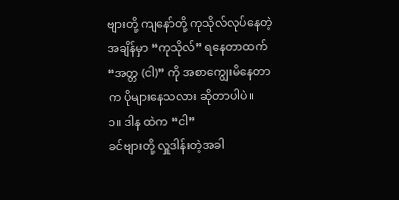ဗျားတို့ ကျနော်တို့ ကုသိုလ်လုပ်နေတဲ့ အချိန်မှာ “ကုသိုလ်” ရနေတာထက် “အတ္တ (ငါ)” ကို အစာကျွေးမိနေတာက ပိုများနေသလား ဆိုတာပါပဲ။
၁။ ဒါန ထဲက “ငါ”
ခင်ဗျားတို့ လှူဒါန်းတဲ့အခါ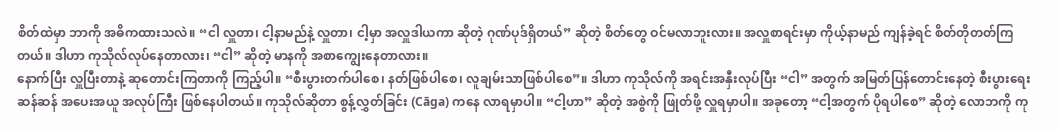စိတ်ထဲမှာ ဘာကို အဓိကထားသလဲ။ “ငါ လှူတာ၊ ငါ့နာမည်နဲ့ လှူတာ၊ ငါ့မှာ အလှူဒါယကာ ဆိုတဲ့ ဂုဏ်ပုဒ်ရှိတယ်” ဆိုတဲ့ စိတ်တွေ ဝင်မလာဘူးလား။ အလှူစာရင်းမှာ ကိုယ့်နာမည် ကျန်ခဲ့ရင် စိတ်တိုတတ်ကြတယ်။ ဒါဟာ ကုသိုလ်လုပ်နေတာလား၊ “ငါ” ဆိုတဲ့ မာနကို အစာကျွေးနေတာလား။
နောက်ပြီး လှူပြီးတာနဲ့ ဆုတောင်းကြတာကို ကြည့်ပါ။ “စီးပွားတက်ပါစေ၊ နတ်ဖြစ်ပါစေ၊ လူချမ်းသာဖြစ်ပါစေ”။ ဒါဟာ ကုသိုလ်ကို အရင်းအနှီးလုပ်ပြီး “ငါ” အတွက် အမြတ်ပြန်တောင်းနေတဲ့ စီးပွားရေးဆန်ဆန် အပေးအယူ အလုပ်ကြီး ဖြစ်နေပါတယ်။ ကုသိုလ်ဆိုတာ စွန့်လွှတ်ခြင်း (Cāga) ကနေ လာရမှာပါ။ “ငါ့ဟာ” ဆိုတဲ့ အစွဲကို ဖြုတ်ဖို့ လှူရမှာပါ။ အခုတော့ “ငါ့အတွက် ပိုရပါစေ” ဆိုတဲ့ လောဘကို ကု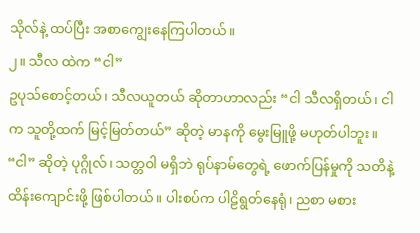သိုလ်နဲ့ ထပ်ပြီး အစာကျွေးနေကြပါတယ်။
၂။ သီလ ထဲက “ငါ”
ဥပုသ်စောင့်တယ်၊ သီလယူတယ် ဆိုတာဟာလည်း “ငါ သီလရှိတယ်၊ ငါက သူတို့ထက် မြင့်မြတ်တယ်” ဆိုတဲ့ မာနကို မွေးမြူဖို့ မဟုတ်ပါဘူး။ “ငါ” ဆိုတဲ့ ပုဂ္ဂိုလ်၊ သတ္တဝါ မရှိဘဲ ရုပ်နာမ်တွေရဲ့ ဖောက်ပြန်မှုကို သတိနဲ့ ထိန်းကျောင်းဖို့ ဖြစ်ပါတယ်။ ပါးစပ်က ပါဠိရွတ်နေရုံ၊ ညစာ မစား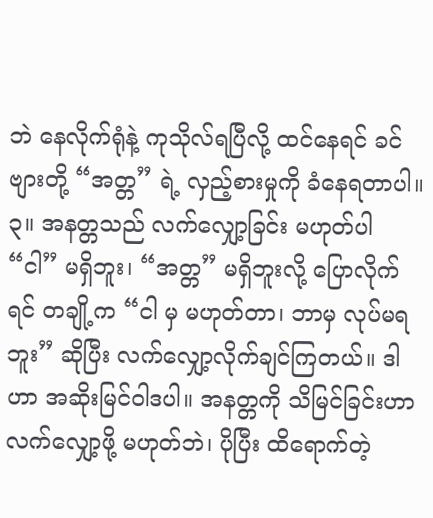ဘဲ နေလိုက်ရုံနဲ့ ကုသိုလ်ရပြီလို့ ထင်နေရင် ခင်ဗျားတို့ “အတ္တ” ရဲ့ လှည့်စားမှုကို ခံနေရတာပါ။
၃။ အနတ္တသည် လက်လျှော့ခြင်း မဟုတ်ပါ
“ငါ” မရှိဘူး၊ “အတ္တ” မရှိဘူးလို့ ပြောလိုက်ရင် တချို့က “ငါ မှ မဟုတ်တာ၊ ဘာမှ လုပ်မရဘူး” ဆိုပြီး လက်လျှော့လိုက်ချင်ကြတယ်။ ဒါဟာ အဆိုးမြင်ဝါဒပါ။ အနတ္တကို သိမြင်ခြင်းဟာ လက်လျှော့ဖို့ မဟုတ်ဘဲ၊ ပိုပြီး ထိရောက်တဲ့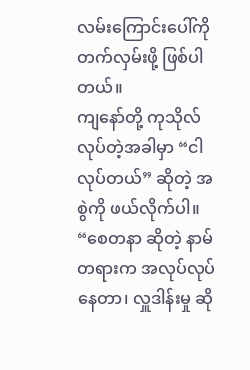လမ်းကြောင်းပေါ်ကို တက်လှမ်းဖို့ ဖြစ်ပါတယ်။
ကျနော်တို့ ကုသိုလ်လုပ်တဲ့အခါမှာ “ငါ လုပ်တယ်” ဆိုတဲ့ အစွဲကို ဖယ်လိုက်ပါ။ “စေတနာ ဆိုတဲ့ နာမ်တရားက အလုပ်လုပ်နေတာ၊ လှူဒါန်းမှု ဆို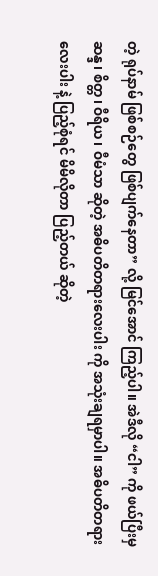တဲ့ ရုပ်နာမ် ဖြစ်စဉ်တွေ ဖြစ်ပျက်နေတာ” လို့ မြင်အောင် ကြည့်ပါ။ အဲဒီလို “ငါ” ကို ဖယ်ပြီးမှ ဆန္ဒ၊ စိတ္တ၊ ဝီရိယ၊ ဝီမံသာ ဆိုတဲ့ အဓိပတိတရားလေးပါး ကို အသုံးချရမှာပါ။ အဓိပတိတရားလေးပါး နဲ့ ပြည့်စုံရင် မိမိလိုတာ ပြည့်တယ် ဆိုတဲ့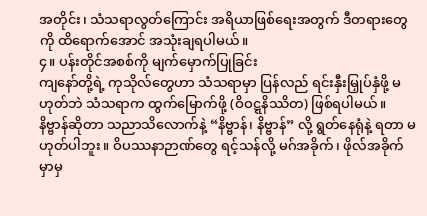အတိုင်း၊ သံသရာလွတ်ကြောင်း အရိယာဖြစ်ရေးအတွက် ဒီတရားတွေကို ထိရောက်အောင် အသုံးချရပါမယ်။
၄။ ပန်းတိုင်အစစ်ကို မျက်မှောက်ပြုခြင်း
ကျနော်တို့ရဲ့ ကုသိုလ်တွေဟာ သံသရာမှာ ပြန်လည် ရင်းနှီးမြှုပ်နှံဖို့ မဟုတ်ဘဲ သံသရာက ထွက်မြောက်ဖို့ (ဝိဝဋ္ဋနိဿိတ) ဖြစ်ရပါမယ်။ နိဗ္ဗာန်ဆိုတာ သညာသိလောက်နဲ့ “နိဗ္ဗာန်၊ နိဗ္ဗာန်” လို့ ရွတ်နေရုံနဲ့ ရတာ မဟုတ်ပါဘူး။ ဝိပဿနာဉာဏ်တွေ ရင့်သန်လို့ မဂ်အခိုက်၊ ဖိုလ်အခိုက်မှာမှ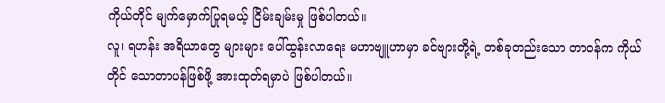ကိုယ်တိုင် မျက်မှောက်ပြုရမယ့် ငြိမ်းချမ်းမှု ဖြစ်ပါတယ်။
လူ၊ ရဟန်း အရိယာတွေ များများ ပေါ်ထွန်းလာရေး မဟာဗျူဟာမှာ ခင်ဗျားတို့ရဲ့ တစ်ခုတည်းသော တာဝန်က ကိုယ်တိုင် သောတာပန်ဖြစ်ဖို့ အားထုတ်ရမှာပဲ ဖြစ်ပါတယ်။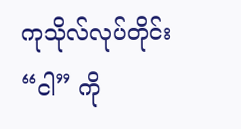ကုသိုလ်လုပ်တိုင်း “ငါ” ကို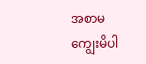အစာမကျွေးမိပါ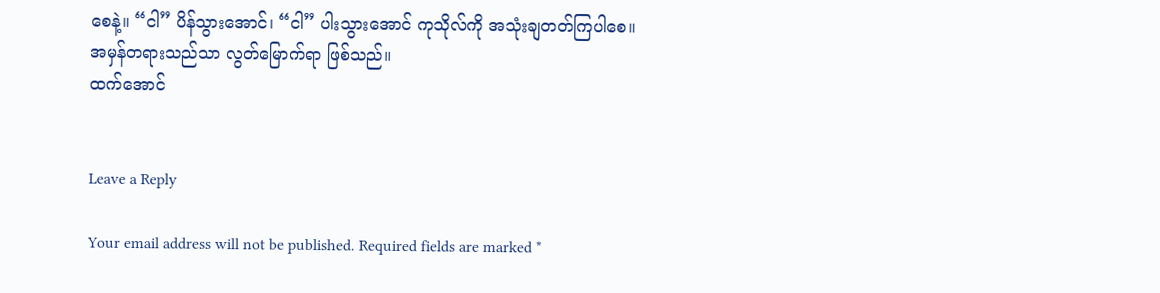စေနဲ့။ “ငါ” ပိန်သွားအောင်၊ “ငါ” ပါးသွားအောင် ကုသိုလ်ကို အသုံးချတတ်ကြပါစေ။
အမှန်တရားသည်သာ လွတ်မြောက်ရာ ဖြစ်သည်။
ထက်အောင်


Leave a Reply

Your email address will not be published. Required fields are marked *